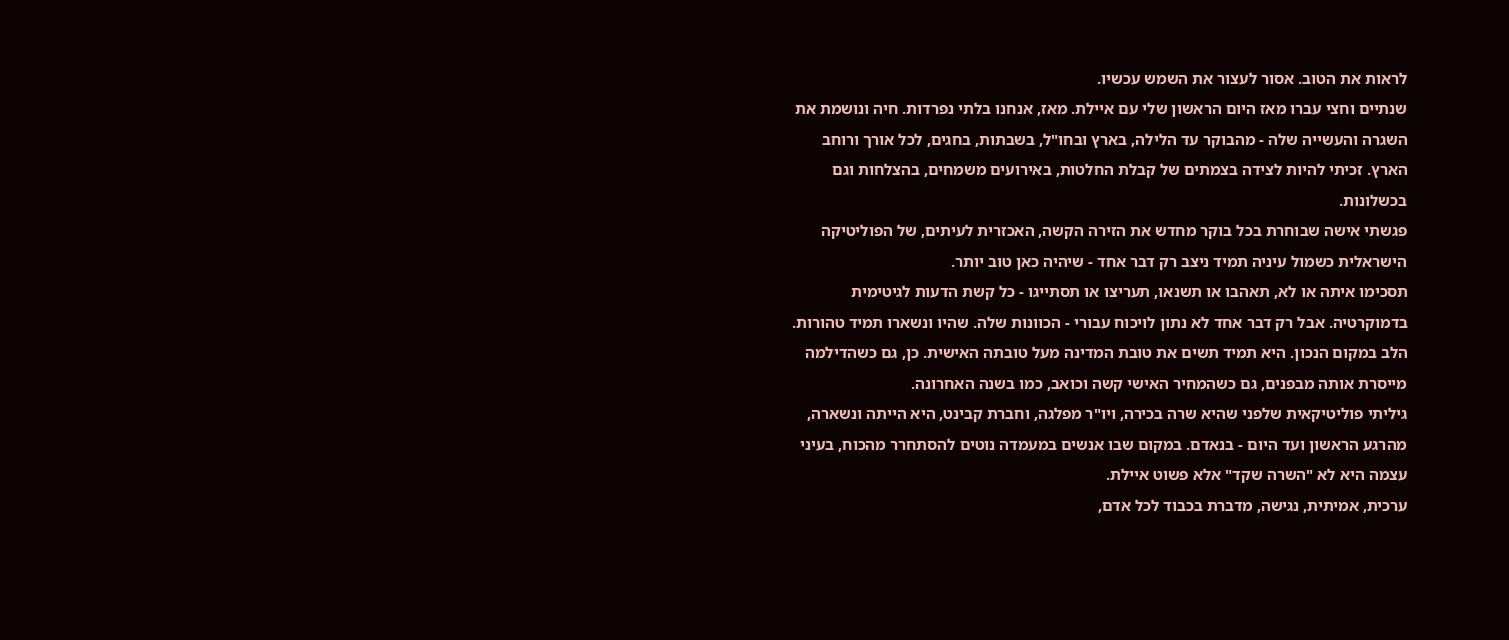לראות את הטוב. אסור לעצור את השמש עכשיו.
שנתיים וחצי עברו מאז היום הראשון שלי עם איילת. מאז, אנחנו בלתי נפרדות. חיה ונושמת את השגרה והעשייה שלה - מהבוקר עד הלילה, בארץ ובחו"ל, בשבתות, בחגים, לכל אורך ורוחב הארץ. זכיתי להיות לצידה בצמתים של קבלת החלטות, באירועים משמחים, בהצלחות וגם בכשלונות.
פגשתי אישה שבוחרת בכל בוקר מחדש את הזירה הקשה, האכזרית לעיתים, של הפוליטיקה הישראלית כשמול עיניה תמיד ניצב רק דבר אחד - שיהיה כאן טוב יותר.
תסכימו איתה או לא, תאהבו או תשנאו, תעריצו או תסתייגו - כל קשת הדעות לגיטימית בדמוקרטיה. אבל רק דבר אחד לא נתון לויכוח עבורי - הכוונות שלה. שהיו ונשארו תמיד טהורות. הלב במקום הנכון. היא תמיד תשים את טובת המדינה מעל טובתה האישית. כן, גם כשהדילמה מייסרת אותה מבפנים, גם כשהמחיר האישי קשה וכואב, כמו בשנה האחרונה.
גיליתי פוליטיקאית שלפני שהיא שרה בכירה, ויו"ר מפלגה, וחברת קבינט, היא הייתה ונשארה, מהרגע הראשון ועד היום - בנאדם. במקום שבו אנשים במעמדה נוטים להסתחרר מהכוח, בעיני עצמה היא לא "השרה שקד" אלא פשוט איילת.
ערכית, אמיתית, נגישה, מדברת בכבוד לכל אדם,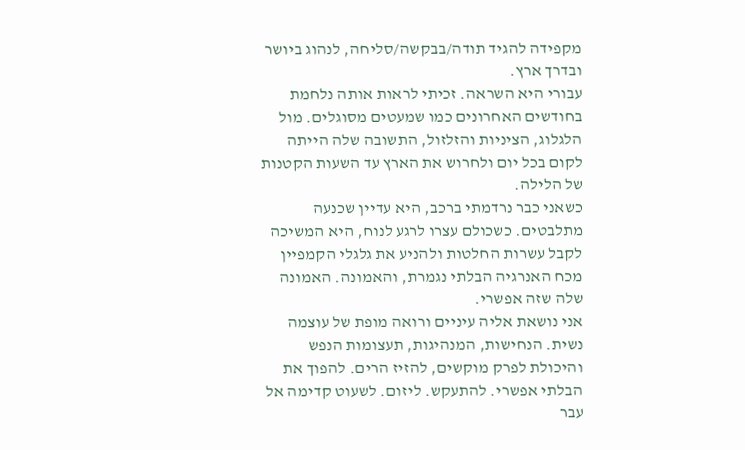מקפידה להגיד תודה/בבקשה/סליחה, לנהוג ביושר ובדרך ארץ.
עבורי היא השראה. זכיתי לראות אותה נלחמת בחודשים האחרונים כמו שמעטים מסוגלים. מול הלגלוג, הציניות והזלזול, התשובה שלה הייתה לקום בכל יום ולחרוש את הארץ עד השעות הקטנות של הלילה.
כשאני כבר נרדמתי ברכב, היא עדיין שכנעה מתלבטים. כשכולם עצרו לרגע לנוח, היא המשיכה לקבל עשרות החלטות ולהניע את גלגלי הקמפיין מכח האנרגיה הבלתי נגמרת, והאמונה. האמונה שלה שזה אפשרי.
אני נושאת אליה עיניים ורואה מופת של עוצמה נשית. הנחישות, המנהיגות, תעצומות הנפש והיכולת לפרק מוקשים, להזיז הרים. להפוך את הבלתי אפשרי. להתעקש. ליזום. לשעוט קדימה אל עבר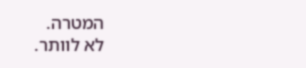המטרה.
לא לוותר.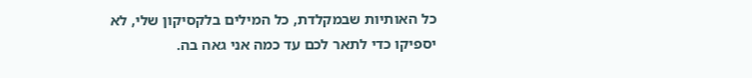כל האותיות שבמקלדת, כל המילים בלקסיקון שלי, לא יספיקו כדי לתאר לכם עד כמה אני גאה בה.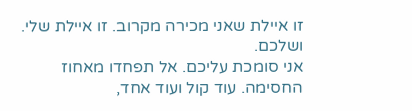זו איילת שאני מכירה מקרוב. זו איילת שלי. ושלכם.
אני סומכת עליכם. אל תפחדו מאחוז החסימה. עוד קול ועוד אחד,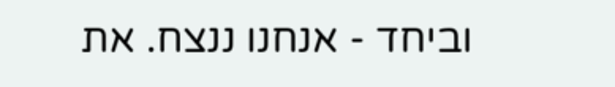וביחד - אנחנו ננצח. את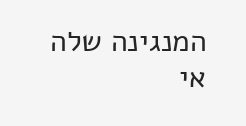המנגינה שלה אי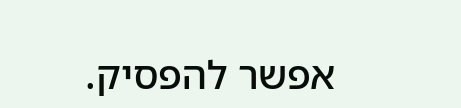אפשר להפסיק.